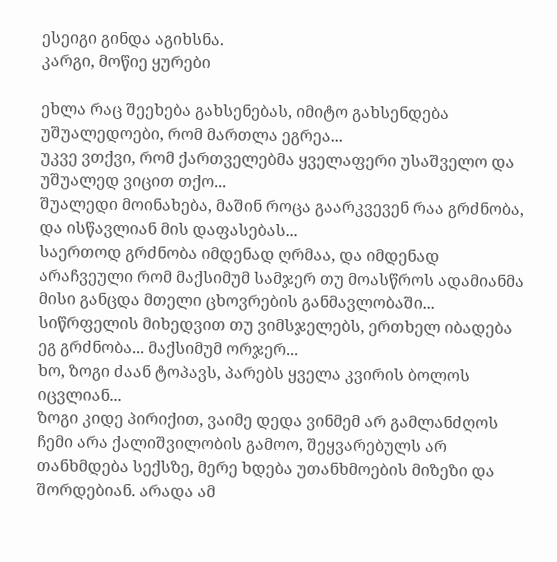ესეიგი გინდა აგიხსნა.
კარგი, მოწიე ყურები

ეხლა რაც შეეხება გახსენებას, იმიტო გახსენდება უშუალედოები, რომ მართლა ეგრეა...
უკვე ვთქვი, რომ ქართველებმა ყველაფერი უსაშველო და უშუალედ ვიცით თქო...
შუალედი მოინახება, მაშინ როცა გაარკვევენ რაა გრძნობა, და ისწავლიან მის დაფასებას...
საერთოდ გრძნობა იმდენად ღრმაა, და იმდენად არაჩვეული რომ მაქსიმუმ სამჯერ თუ მოასწროს ადამიანმა მისი განცდა მთელი ცხოვრების განმავლობაში...
სიწრფელის მიხედვით თუ ვიმსჯელებს, ერთხელ იბადება ეგ გრძნობა... მაქსიმუმ ორჯერ...
ხო, ზოგი ძაან ტოპავს, პარებს ყველა კვირის ბოლოს იცვლიან...
ზოგი კიდე პირიქით, ვაიმე დედა ვინმემ არ გამლანძღოს ჩემი არა ქალიშვილობის გამოო, შეყვარებულს არ თანხმდება სექსზე, მერე ხდება უთანხმოების მიზეზი და შორდებიან. არადა ამ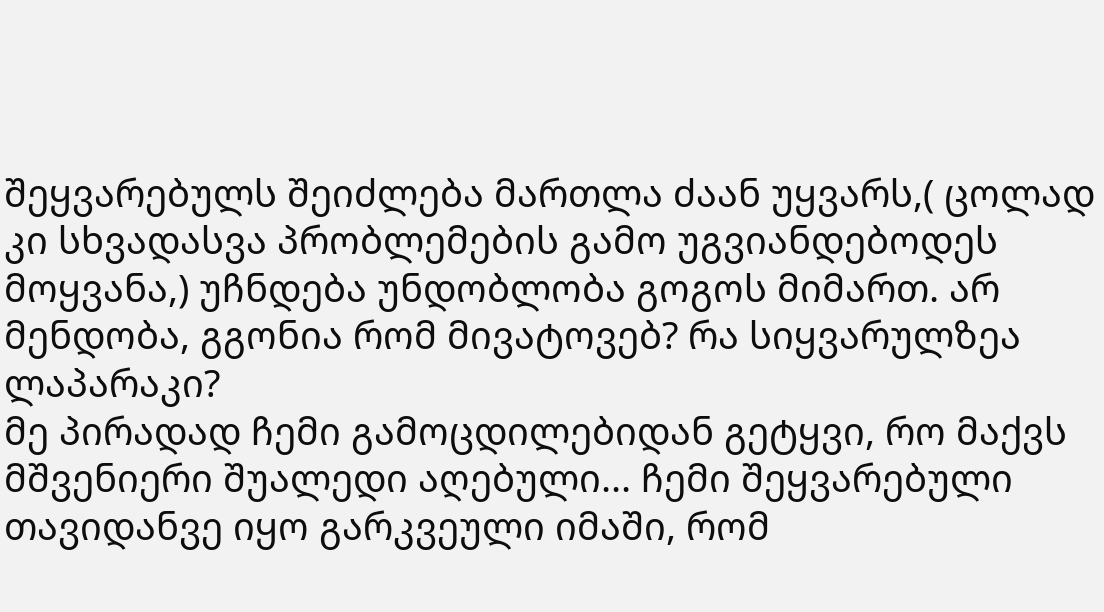შეყვარებულს შეიძლება მართლა ძაან უყვარს,( ცოლად კი სხვადასვა პრობლემების გამო უგვიანდებოდეს მოყვანა,) უჩნდება უნდობლობა გოგოს მიმართ. არ მენდობა, გგონია რომ მივატოვებ? რა სიყვარულზეა ლაპარაკი?
მე პირადად ჩემი გამოცდილებიდან გეტყვი, რო მაქვს მშვენიერი შუალედი აღებული... ჩემი შეყვარებული თავიდანვე იყო გარკვეული იმაში, რომ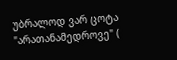უბრალოდ ვარ ცოტა "არათანამედროვე" (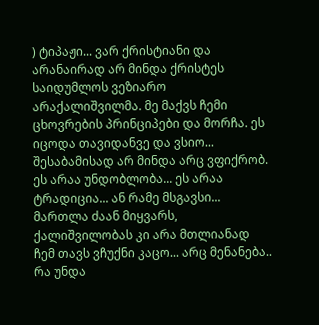) ტიპაჟი... ვარ ქრისტიანი და არანაირად არ მინდა ქრისტეს საიდუმლოს ვეზიარო არაქალიშვილმა. მე მაქვს ჩემი ცხოვრების პრინციპები და მორჩა. ეს იცოდა თავიდანვე და ვსიო... შესაბამისად არ მინდა არც ვფიქრობ. ეს არაა უნდობლობა... ეს არაა ტრადიცია... ან რამე მსგავსი... მართლა ძაან მიყვარს, ქალიშვილობას კი არა მთლიანად ჩემ თავს ვჩუქნი კაცო... არც მენანება.. რა უნდა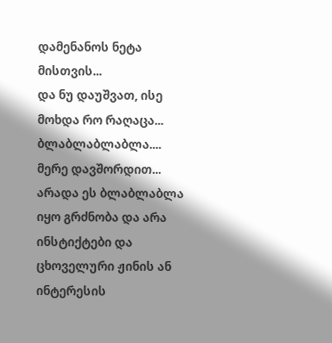დამენანოს ნეტა მისთვის...
და ნუ დაუშვათ, ისე მოხდა რო რაღაცა... ბლაბლაბლაბლა.... მერე დავშორდით...
არადა ეს ბლაბლაბლა იყო გრძნობა და არა ინსტიქტები და ცხოველური ჟინის ან ინტერესის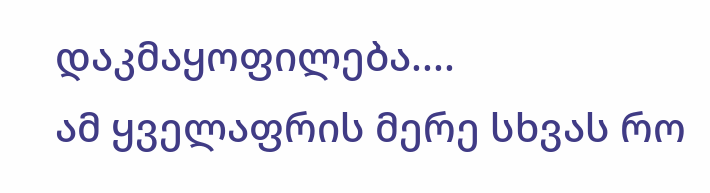დაკმაყოფილება....
ამ ყველაფრის მერე სხვას რო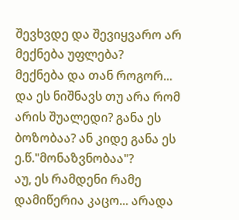შევხვდე და შევიყვარო არ მექნება უფლება?
მექნება და თან როგორ...
და ეს ნიშნავს თუ არა რომ არის შუალედი? განა ეს ბოზობაა? ან კიდე განა ეს ე.წ."მონაზვნობაა"?
აუ, ეს რამდენი რამე დამიწერია კაცო... არადა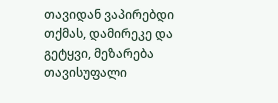თავიდან ვაპირებდი თქმას, დამირეკე და გეტყვი, მეზარება თავისუფალი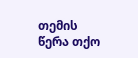თემის წერა თქო